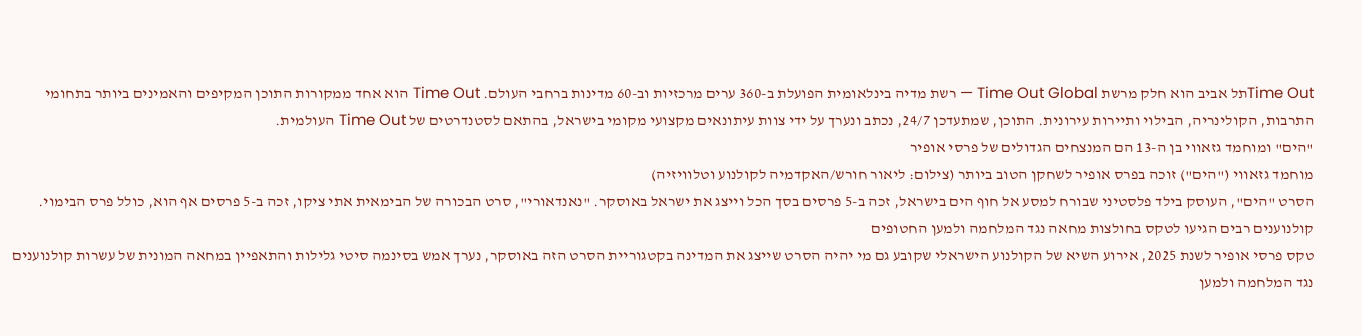Time Outתל אביב הוא חלק מרשת Time Out Global — רשת מדיה בינלאומית הפועלת ב-360 ערים מרכזיות וב-60 מדינות ברחבי העולם. Time Out הוא אחד ממקורות התוכן המקיפים והאמינים ביותר בתחומי התרבות, הקולינריה, הבילוי ותיירות עירונית. התוכן, שמתעדכן 24/7, נכתב ונערך על ידי צוות עיתונאים מקצועי מקומי בישראל, בהתאם לסטנדרטים של Time Out העולמית.
"הים" ומוחמד גזאווי בן ה-13 הם המנצחים הגדולים של פרסי אופיר
מוחמד גזאווי ("הים") זוכה בפרס אופיר לשחקן הטוב ביותר (צילום: ליאור חורש/האקדמיה לקולנוע וטלוויזיה)
הסרט "הים", העוסק בילד פלסטיני שבורח למסע אל חוף הים בישראל, זכה ב-5 פרסים בסך הכל וייצג את ישראל באוסקר. "נאנדאורי", סרט הבכורה של הבימאית אתי ציקו, זכה ב-5 פרסים אף הוא, כולל פרס הבימוי. קולנוענים רבים הגיעו לטקס בחולצות מחאה נגד המלחמה ולמען החטופים
טקס פרסי אופיר לשנת 2025, אירוע השיא של הקולנוע הישראלי שקובע גם מי יהיה הסרט שייצג את המדינה בקטגוריית הסרט הזה באוסקר, נערך אמש בסינמה סיטי גלילות והתאפיין במחאה המונית של עשרות קולנוענים נגד המלחמה ולמען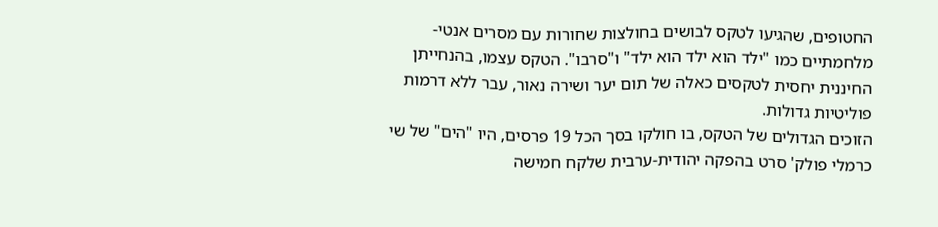החטופים, שהגיעו לטקס לבושים בחולצות שחורות עם מסרים אנטי-מלחמתיים כמו "ילד הוא ילד הוא ילד" ו"סרבו". הטקס עצמו, בהנחייתן החיננית יחסית לטקסים כאלה של תום יער ושירה נאור, עבר ללא דרמות פוליטיות גדולות.
הזוכים הגדולים של הטקס, בו חולקו בסך הכל 19 פרסים, היו "הים" של שי כרמלי פולק' סרט בהפקה יהודית-ערבית שלקח חמישה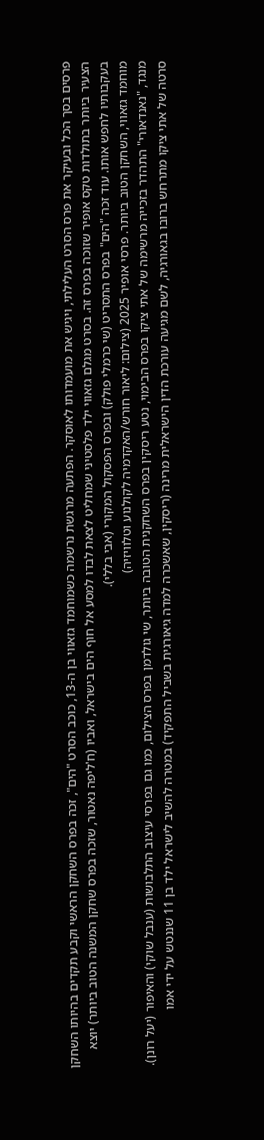פרסים בסך הכל ובעיקר את פרס הסרט העלילתי, ויגיש את מועמדותו לאוסקר. הפתעה מרגשת נרשמה כשמוחמד גזאווי בן ה-13, כוכב הסרט "הים", זכה בפרס השחקן הראשי וקבע תקדים בהיותו השחקן הצעיר ביותר בתולדות טקס אופיר שזוכה בפרס זה. בסרט מגלם גזאווי ילד פלסטיני שמחליט לצאת לבדו למסע אל חוף הים בישראל, ואביו (ח'ליפה נאטור, שזכה בפרס שחקן המשנה הטוב ביותר) יוצא בעקבותיו לחפש אותו. עוד זכה "הים" בפרס התסריט (שי כרמלי פולק) ובפרס הפסקול המקורי (אבי בללי).
מוחמד גזאווי, השחקן הטוב ביותר. פרסי אופיר 2025 (צילום: ליאור חורש/האקדמיה לקולנוע וטלוויזיה)
מנגד, "נאנדאורי" התהדר בזכייה מרשימה של אתי ציקו בפרס הבימוי, נטע ריסקין בפרס השחקנית הטובה ביותר, שי גולדמן בפרס הצילום, כמו גם בפרסי עיצוב התלבושות (ענבל שוקי) והאיפור (יעל רונן). סרטה של אתי ציקו מתרחש ברובו בגאורגיה, לשם מגיעה עורכת הדין הישראלית מרינה (ריסקין, שאשכרה למדה גיאורגית בשביל התפקיד) במטרה להשיב לישראל ילד בן 11 שננטש על ידי אמו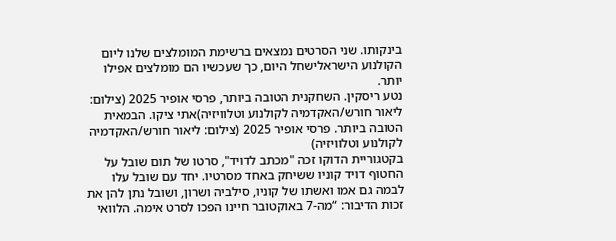בינקותו. שני הסרטים נמצאים ברשימת המומלצים שלנו ליום הקולנוע הישראלישחל היום, כך שעכשיו הם מומלצים אפילו יותר.
נטע ריסקין. השחקנית הטובה ביותר, פרסי אופיר 2025 (צילום: ליאור חורש/האקדמיה לקולנוע וטלוויזיה)אתי ציקו. הבמאית הטובה ביותר. פרסי אופיר 2025 (צילום: ליאור חורש/האקדמיה לקולנוע וטלוויזיה)
בקטגוריית הדוקו זכה "מכתב לדויד", סרטו של תום שובל על החטוף דויד קוניו ששיחק באחד מסרטיו. יחד עם שובל עלו לבמה גם אמו ואשתו של קוניו, סילביה ושרון, ושובל נתן להן את זכות הדיבור: “מה-7 באוקטובר חיינו הפכו לסרט אימה. הלוואי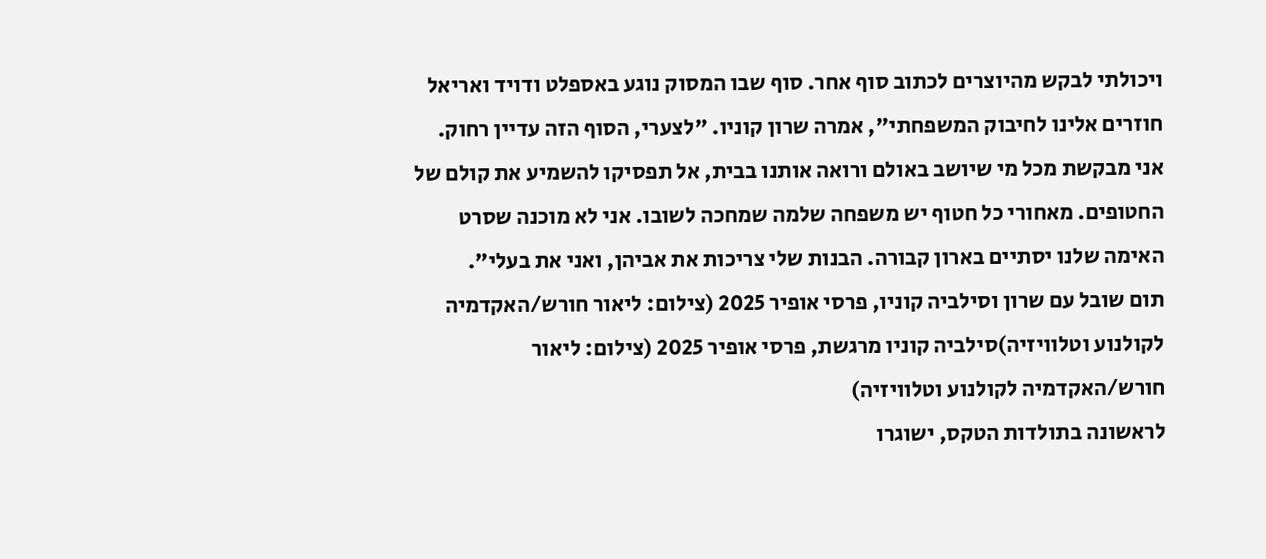ויכולתי לבקש מהיוצרים לכתוב סוף אחר. סוף שבו המסוק נוגע באספלט ודויד ואריאל חוזרים אלינו לחיבוק המשפחתי", אמרה שרון קוניו. "לצערי, הסוף הזה עדיין רחוק. אני מבקשת מכל מי שיושב באולם ורואה אותנו בבית, אל תפסיקו להשמיע את קולם של החטופים. מאחורי כל חטוף יש משפחה שלמה שמחכה לשובו. אני לא מוכנה שסרט האימה שלנו יסתיים בארון קבורה. הבנות שלי צריכות את אביהן, ואני את בעלי".
תום שובל עם שרון וסילביה קוניו, פרסי אופיר 2025 (צילום: ליאור חורש/האקדמיה לקולנוע וטלוויזיה)סילביה קוניו מרגשת, פרסי אופיר 2025 (צילום: ליאור חורש/האקדמיה לקולנוע וטלוויזיה)
לראשונה בתולדות הטקס, ישוגרו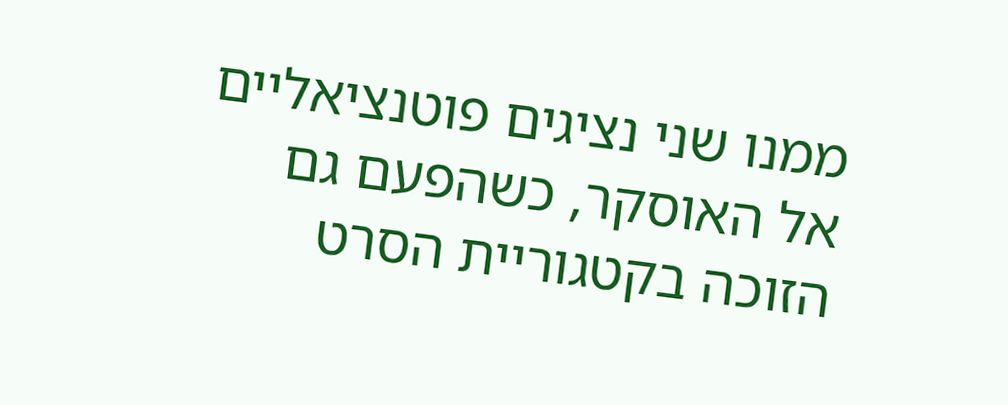ממנו שני נציגים פוטנציאליים אל האוסקר, כשהפעם גם הזוכה בקטגוריית הסרט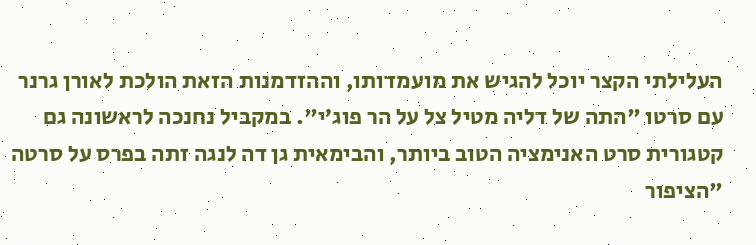העלילתי הקצר יוכל להגיש את מועמדותו, וההזדמנות הזאת הולכת לאורן גרנר עם סרטו "התה של דליה מטיל צל על הר פוג’י". במקביל נחנכה לראשונה גם קטגורית סרט האנימציה הטוב ביותר, והבימאית גן דה לנגה זתה בפרס על סרטה "הציפור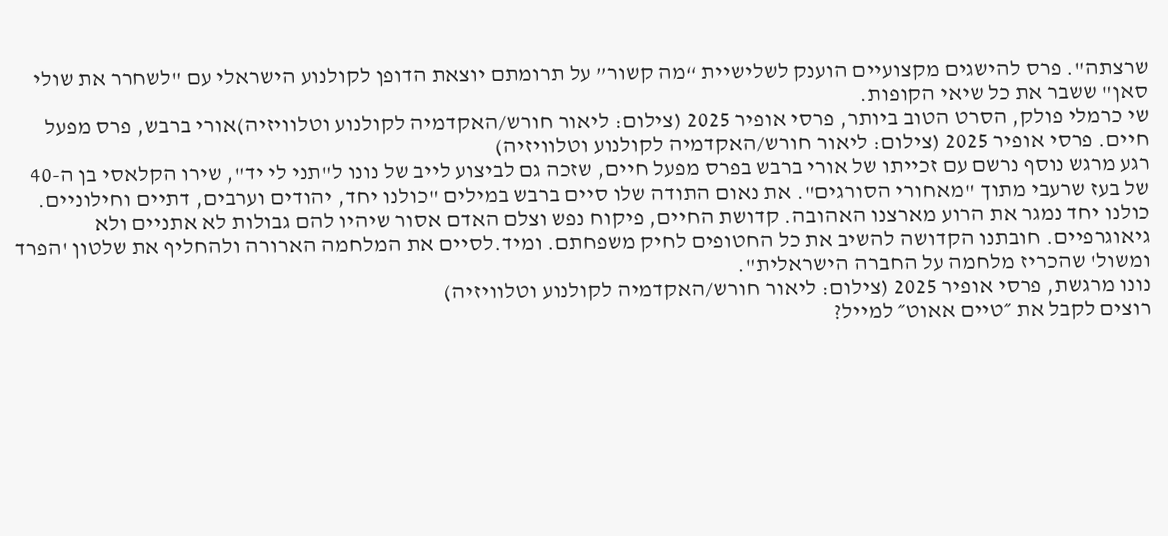שרצתה". פרס להישגים מקצועיים הוענק לשלישיית “מה קשור” על תרומתם יוצאת הדופן לקולנוע הישראלי עם "לשחרר את שולי סאן" ששבר את כל שיאי הקופות.
שי כרמלי פולק, הסרט הטוב ביותר, פרסי אופיר 2025 (צילום: ליאור חורש/האקדמיה לקולנוע וטלוויזיה)אורי ברבש, פרס מפעל חיים. פרסי אופיר 2025 (צילום: ליאור חורש/האקדמיה לקולנוע וטלוויזיה)
רגע מרגש נוסף נרשם עם זכייתו של אורי ברבש בפרס מפעל חיים, שזכה גם לביצוע לייב של נונו ל"תני לי יד", שירו הקלאסי בן ה-40 של בעז שרעבי מתוך "מאחורי הסורגים". את נאום התודה שלו סיים ברבש במילים "כולנו יחד, יהודים וערבים, דתיים וחילוניים. כולנו יחד נמגר את הרוע מארצנו האהובה. קדושת החיים, פיקוח נפש וצלם האדם אסור שיהיו להם גבולות לא אתניים ולא גיאוגרפיים. חובתנו הקדושה להשיב את כל החטופים לחיק משפחתם. ומיד.לסיים את המלחמה הארורה ולהחליף את שלטון 'הפרד ומשול' שהכריז מלחמה על החברה הישראלית".
נונו מרגשת, פרסי אופיר 2025 (צילום: ליאור חורש/האקדמיה לקולנוע וטלוויזיה)
רוצים לקבל את ״טיים אאוט״ למייל?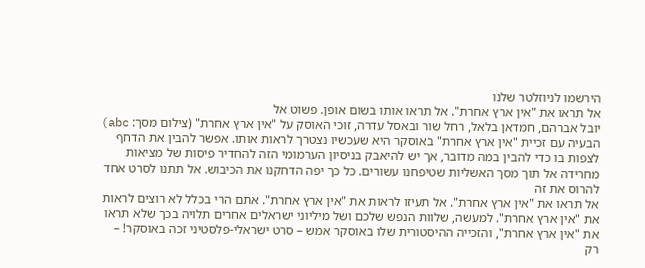הירשמו לניוזלטר שלנו
אל תראו את "אין ארץ אחרת". אל תראו אותו בשום אופן. פשוט אל
יובל אברהם, חמדאן בלאל, רחל שור ובאסל עדרה, זוכי האוסק על "אין ארץ אחרת" (צילום מסך: abc)
הבעיה עם זכיית "אין ארץ אחרת" באוסקר היא שעכשיו נצטרך לראות אותו. אפשר להבין את הדחף לצפות בו כדי להבין במה מדובר, אך יש להיאבק בניסיון הערמומי הזה להחדיר פיסות של מציאות מחרידה אל תוך מסך האשליות שטיפחנו עשורים. כל כך יפה הדחקנו את הכיבוש. אל תתנו לסרט אחד להרוס את זה
אל תראו את "אין ארץ אחרת". אל תעיזו לראות את "אין ארץ אחרת". אתם הרי בכלל לא רוצים לראות את "אין ארץ אחרת". למעשה, שלוות הנפש שלכם ושל מיליוני ישראלים אחרים תלויה בכך שלא תראו את "אין ארץ אחרת", והזכייה ההיסטורית שלו באוסקר אמש – סרט ישראלי-פלסטיני זכה באוסקר! – רק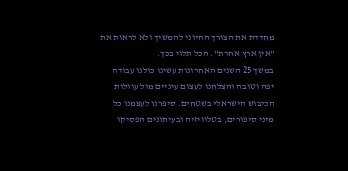מחדדת את הצורך החיוני להמשיך ולא לראות את "אין ארץ אחרת". הכל תלוי בכך.
במשך 25 השנים האחרונות עשינו כולנו עבודה יפה וטובה והצלחנו לעצום עיניים מול עוולות הכיבוש הישראלי בשטחים. סיפרנו לעצמנו כל מיני סיפורים, בטלוויזיה ובעיתונים הפסיקו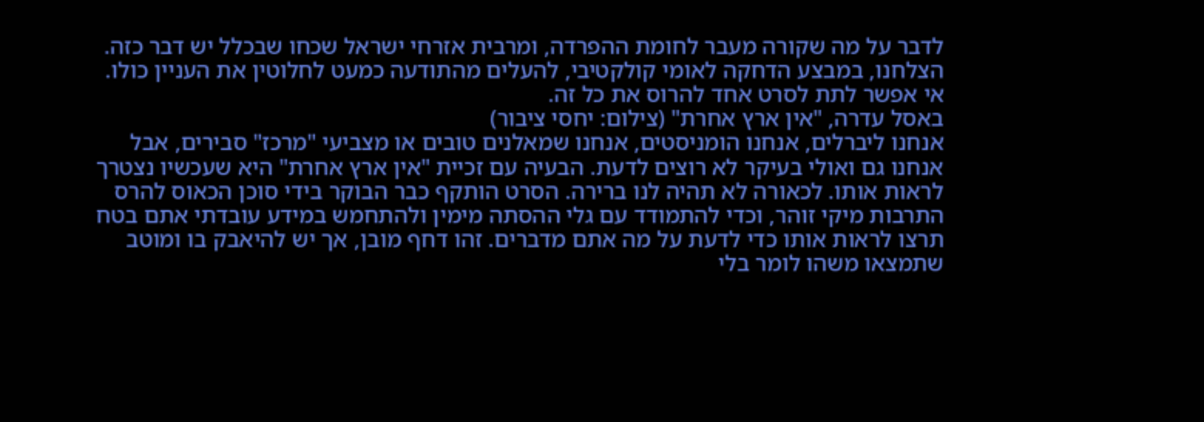לדבר על מה שקורה מעבר לחומת ההפרדה, ומרבית אזרחי ישראל שכחו שבכלל יש דבר כזה. הצלחנו, במבצע הדחקה לאומי קולקטיבי, להעלים מהתודעה כמעט לחלוטין את העניין כולו. אי אפשר לתת לסרט אחד להרוס את כל זה.
באסל עדרה, "אין ארץ אחרת" (צילום: יחסי ציבור)
אנחנו ליברלים, אנחנו הומניסטים, אנחנו שמאלנים טובים או מצביעי "מרכז" סבירים, אבל אנחנו גם ואולי בעיקר לא רוצים לדעת. הבעיה עם זכיית "אין ארץ אחרת" היא שעכשיו נצטרך לראות אותו. לכאורה לא תהיה לנו ברירה. הסרט הותקף כבר הבוקר בידי סוכן הכאוס להרס התרבות מיקי זוהר, וכדי להתמודד עם גלי ההסתה מימין ולהתחמש במידע עובדתי אתם בטח תרצו לראות אותו כדי לדעת על מה אתם מדברים. זהו דחף מובן, אך יש להיאבק בו ומוטב שתמצאו משהו לומר בלי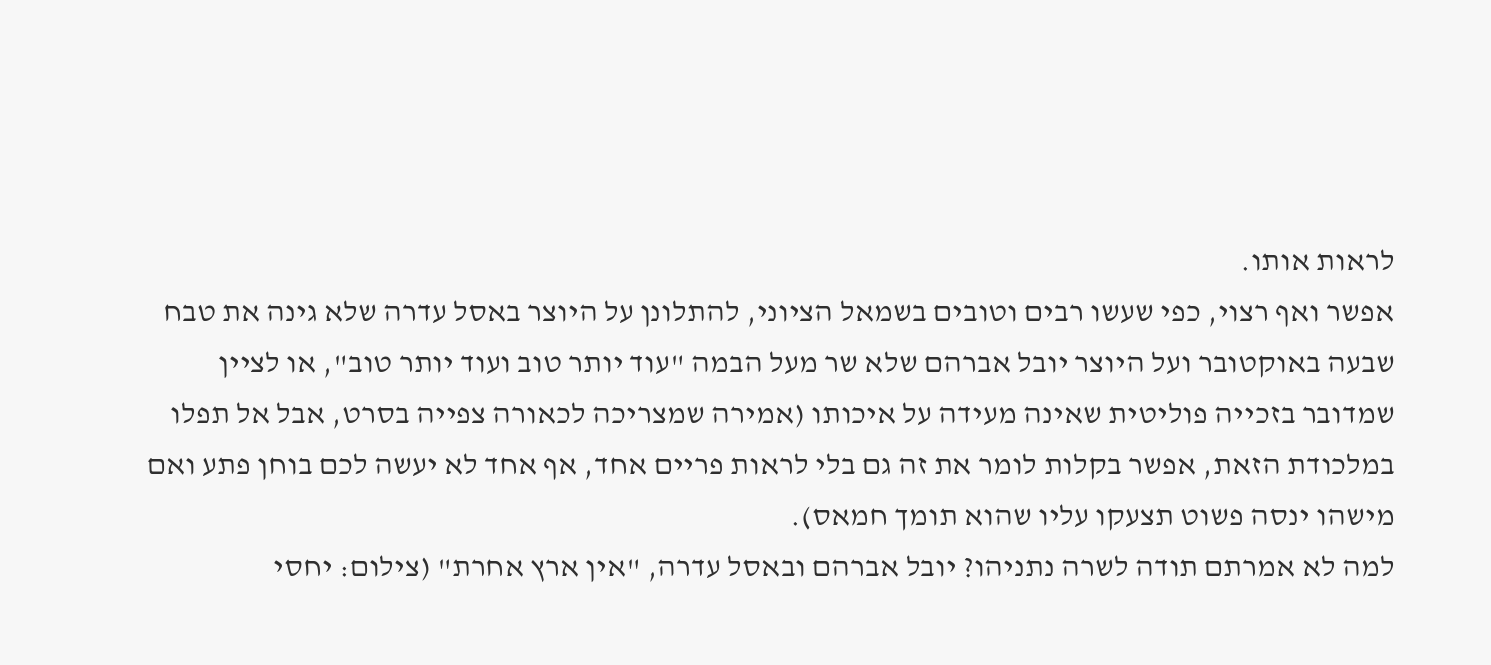לראות אותו.
אפשר ואף רצוי, כפי שעשו רבים וטובים בשמאל הציוני, להתלונן על היוצר באסל עדרה שלא גינה את טבח שבעה באוקטובר ועל היוצר יובל אברהם שלא שר מעל הבמה "עוד יותר טוב ועוד יותר טוב", או לציין שמדובר בזכייה פוליטית שאינה מעידה על איכותו (אמירה שמצריכה לכאורה צפייה בסרט, אבל אל תפלו במלכודת הזאת, אפשר בקלות לומר את זה גם בלי לראות פריים אחד, אף אחד לא יעשה לכם בוחן פתע ואם מישהו ינסה פשוט תצעקו עליו שהוא תומך חמאס).
למה לא אמרתם תודה לשרה נתניהו? יובל אברהם ובאסל עדרה, "אין ארץ אחרת" (צילום: יחסי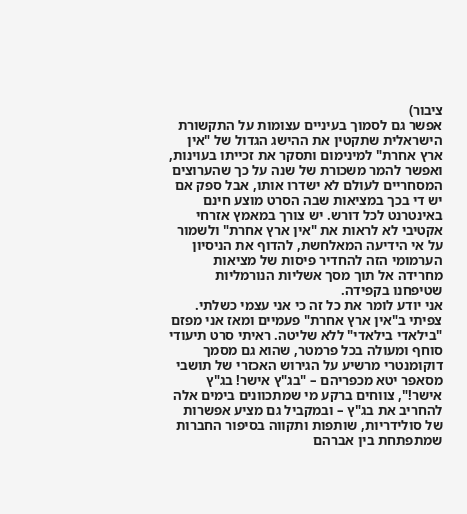ציבור)
אפשר גם לסמוך בעיניים עצומות על התקשורת הישראלית שתקטין את ההישג הגדול של "אין ארץ אחרת" למינימום ותסקר את זכייתו בעוינות, ואפשר להמר משכורת של שנה על כך שהערוצים המסחריים לעולם לא ישדרו אותו, אבל ספק אם יש די בכך במציאות שבה הסרט מוצע חינם באינטרנט לכל דורש. יש צורך במאמץ אזרחי אקטיבי לא לראות את "אין ארץ אחרת" ולשמור על אי הידיעה המאלחשת, להדוף את הניסיון הערמומי הזה להחדיר פיסות של מציאות מחרידה אל תוך מסך אשליות הנורמליות שטיפחנו בקפידה.
אני יודע לומר את כל זה כי אני עצמי כשלתי. צפיתי ב"אין ארץ אחרת" פעמיים ומאז אני מפזם "בילאדי בילאדי" ללא שליטה. ראיתי סרט תיעודי סוחף ומעולה בכל פרמטר, שהוא גם מסמך דוקומנטרי מרשיע על הגירוש האכזרי של תושבי מסאפר יטא מכפריהם – "בג"ץ אישר! בג"ץ אישר!", צווחים ברקע מי שמתכוונים בימים אלה להחריב את בג"ץ – ובמקביל גם מציע אפשרות של סולידריות, שותפות ותקווה בסיפור החברות שמתפתחת בין אברהם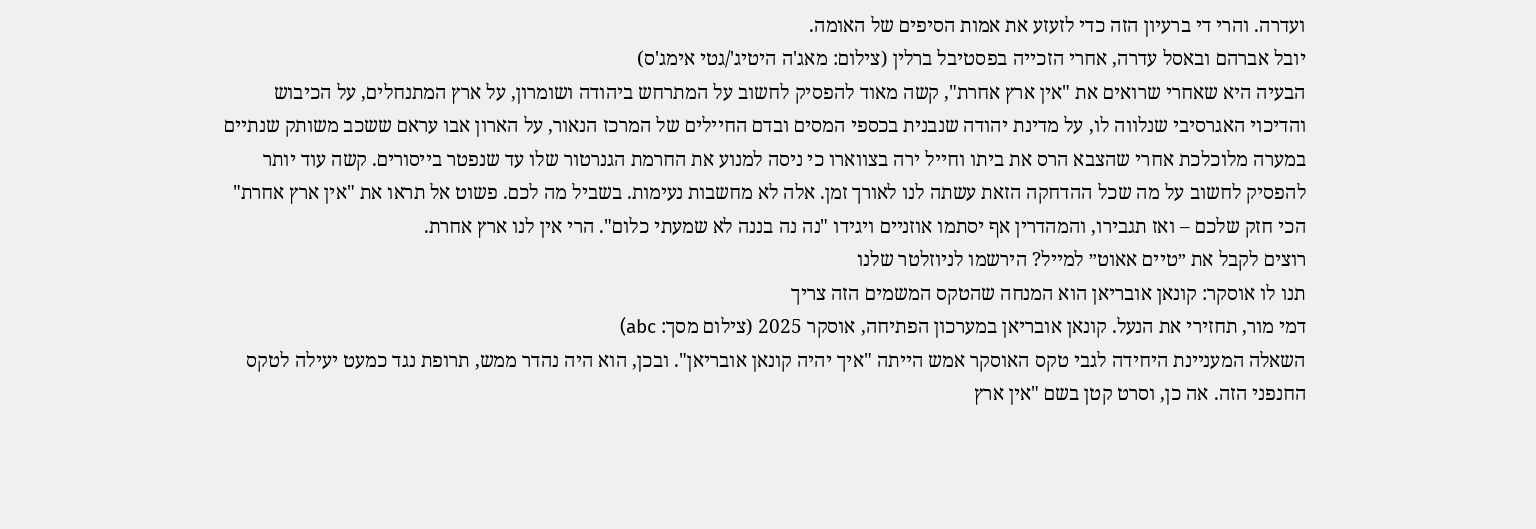ועדרה. והרי די ברעיון הזה כדי לזעזע את אמות הסיפים של האומה.
יובל אברהם ובאסל עדרה, אחרי הזכייה בפסטיבל ברלין (צילום: מאג'ה היטיג'/גטי אימג'ס)
הבעיה היא שאחרי שרואים את "אין ארץ אחרת", קשה מאוד להפסיק לחשוב על המתרחש ביהודה ושומרון, על ארץ המתנחלים, על הכיבוש והדיכוי האגרסיבי שנלווה לו, על מדינת יהודה שנבנית בכספי המסים ובדם החיילים של המרכז הנאור, על הארון אבו עראם ששכב משותק שנתיים במערה מלוכלכת אחרי שהצבא הרס את ביתו וחייל ירה בצווארו כי ניסה למנוע את החרמת הגנרטור שלו עד שנפטר בייסורים. קשה עוד יותר להפסיק לחשוב על מה שכל ההדחקה הזאת עשתה לנו לאורך זמן. אלה לא מחשבות נעימות. בשביל מה לכם. פשוט אל תראו את "אין ארץ אחרת" הכי חזק שלכם – ואז תגבירו, והמהדרין אף יסתמו אוזניים ויגידו "נה נה בננה לא שמעתי כלום". הרי אין לנו ארץ אחרת.
רוצים לקבל את ״טיים אאוט״ למייל? הירשמו לניוזלטר שלנו
תנו לו אוסקר: קונאן אובריאן הוא המנחה שהטקס המשמים הזה צריך
דמי מור, תחזירי את הנעל. קונאן אובריאן במערכון הפתיחה, אוסקר 2025 (צילום מסך: abc)
השאלה המעניינת היחידה לגבי טקס האוסקר אמש הייתה "איך יהיה קונאן אובריאן". ובכן, הוא היה נהדר ממש, תרופת נגד כמעט יעילה לטקס החנפני הזה. אה כן, וסרט קטן בשם "אין ארץ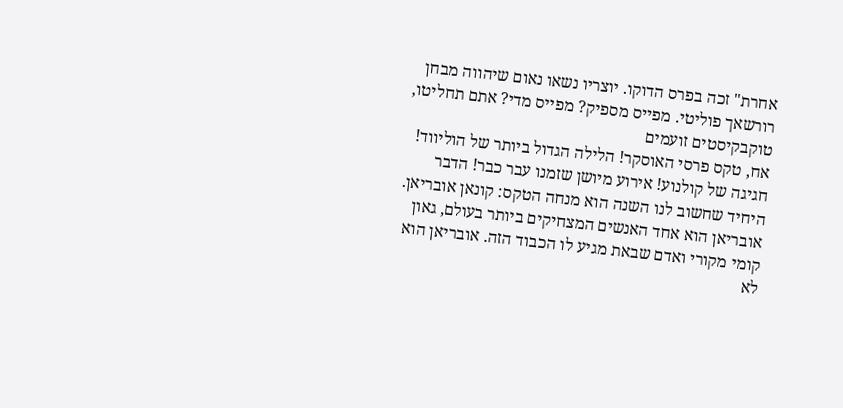אחרת" זכה בפרס הדוקו. יוצריו נשאו נאום שיהווה מבחן רורשאך פוליטי. מפייס מספיק? מפייס מדי? אתם תחליטו, טוקבקיסטים זועמים
אח, טקס פרסי האוסקר! הלילה הגדול ביותר של הוליווד! חגיגה של קולנוע! אירוע מיושן שזמנו עבר כבר! הדבר היחיד שחשוב לנו השנה הוא מנחה הטקס: קונאן אובריאן. אובריאן הוא אחד האנשים המצחיקים ביותר בעולם, גאון קומי מקורי ואדם שבאת מגיע לו הכבוד הזה. אובריאן הוא לא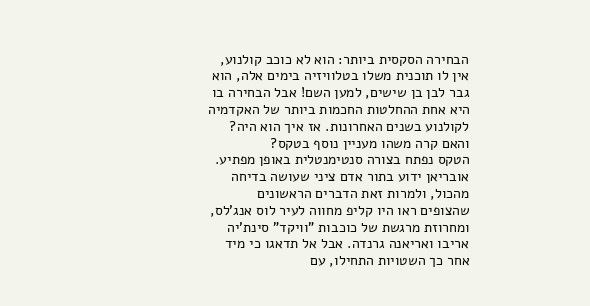הבחירה הסקסית ביותר: הוא לא כוכב קולנוע, אין לו תוכנית משלו בטלוויזיה בימים אלה, הוא גבר לבן בן שישים, למען השם! אבל הבחירה בו היא אחת ההחלטות החכמות ביותר של האקדמיה לקולנוע בשנים האחרונות. אז איך הוא היה? והאם קרה משהו מעניין נוסף בטקס?
הטקס נפתח בצורה סנטימנטלית באופן מפתיע. אובריאן ידוע בתור אדם ציני שעושה בדיחה מהכול, ולמרות זאת הדברים הראשונים שהצופים ראו היו קליפ מחווה לעיר לוס אנג'לס, ומחרוזת מרגשת של כוכבות "וויקד" סינת'יה אריבו ואריאנה גרנדה. אבל אל תדאגו כי מיד אחר כך השטויות התחילו, עם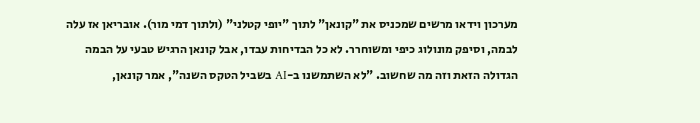מערכון וידאו מרשים שמכניס את "קונאן" לתוך "יופי קטלני" (ולתוך דמי מור). אובריאן אז עלה לבמה, וסיפק מונולוג כיפי ומשוחרר. לא כל הבדיחות עבדו, אבל קונאן הרגיש טבעי על הבמה הגדולה הזאת וזה מה שחשוב. "לא השתמשנו ב-AI בשביל הטקס השנה", אמר קונאן,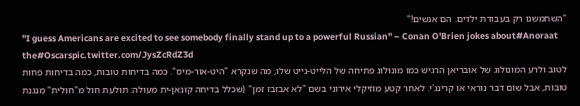"השתמשנו רק בעבודת ילדים. הם אנשים!"
"I guess Americans are excited to see somebody finally stand up to a powerful Russian" – Conan O'Brien jokes about#Anoraat the#Oscarspic.twitter.com/JysZcRdZ3d
לטוב ולרע המונולוג של אובריאן הרגיש כמו מונולוג פתיחה של הלייט-נייט שלו, מה שנקרא "היט-אור-מיס". כמה בדיחות טובות, כמה בדיחות פחות טובות, אבל שום דבר נוראי או קרינג'י. לאחר קטע מוזיקלי אירוני בשם "לא אבזבז זמן" (שכלל בדיחה קונאן-ית מעולה: תולעת חול מ"חולית" מנגנת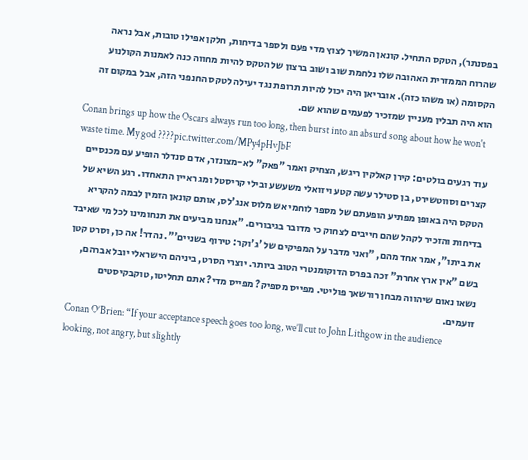בפסנתר), הטקס התחיל. קונאן המשיך לצוץ מדי פעם ולספר בדיחות, חלקן אפילו טובות, אבל נראה שהרוח הממזרית האהובה שלו נלחמת שוב ושוב ברצון של הטקס להיות מחווה כנה לאמנות הקולנוע הקסומה (או משהו כזה). אובריאן היה יכול להיות תרופת נגד יעילה לטקס החנפני הזה, אבל במקום זה הוא היה תבלין מעניין שמזכיר לפעמים שהוא שם.
Conan brings up how the Oscars always run too long, then burst into an absurd song about how he won't waste time. My god ????pic.twitter.com/MPy4pHvJbF
עוד רגעים בולטים: קירן קאלקין ריגש, הצחיק ואמר "פאק" לא-מצונזר, אדם סנדלר הופיע עם מכנסיים קצרים וסווטשירט, בן סטילר עשה קטע ויזואלי משעשע ובילי קריסטל ומג ראיין התאחדו. רגע השיא של הטקס היה באופן מפתיע הופעתם של מספר לוחמי אש מלוס אנג'לס, אותם קונאן הזמין לבמה להקריא בדיחות והזכיר לקהל שהם חייבים לצחוק כי מדובר בגיבורים. "אנחנו מביעים את תנחומינו לכל מי שאיבד את ביתו", אמר אחד מהם, "ואני מדבר על המפיקים של 'ג'וקר: טירוף בשניים'". נהדר! אה כן, וסרט קטן בשם "אין ארץ אחרת" זכה בפרס הדוקומנטרי הטוב ביותר. יוצרי הסרט, ביניהם הישראלי יובל אברהם, נשאו נאום שיהווה מבחן רורשאך פוליטי. מפייס מספיק? מפייס מדי? אתם תחליטו, טוקבקיסטים זועמים.
Conan O’Brien: “If your acceptance speech goes too long, we’ll cut to John Lithgow in the audience looking, not angry, but slightly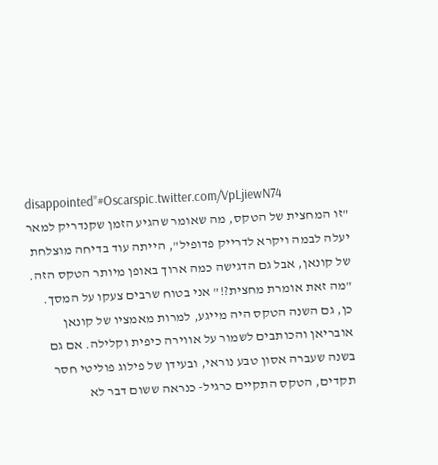disappointed”#Oscarspic.twitter.com/VpLjiewN74
"זו המחצית של הטקס, מה שאומר שהגיע הזמן שקנדריק למאר יעלה לבמה ויקרא לדרייק פדופיל", הייתה עוד בדיחה מוצלחת של קונאן, אבל גם הדגישה כמה ארוך באופן מיותר הטקס הזה. "מה זאת אומרת מחצית?!" אני בטוח שרבים צעקו על המסך. כן, גם השנה הטקס היה מייגע, למרות מאמציו של קונאן אובריאן והכותבים לשמור על אווירה כיפית וקלילה. אם גם בשנה שעברה אסון טבע נוראי, ובעידן של פילוג פוליטי חסר תקדים, הטקס התקיים כרגיל- כנראה ששום דבר לא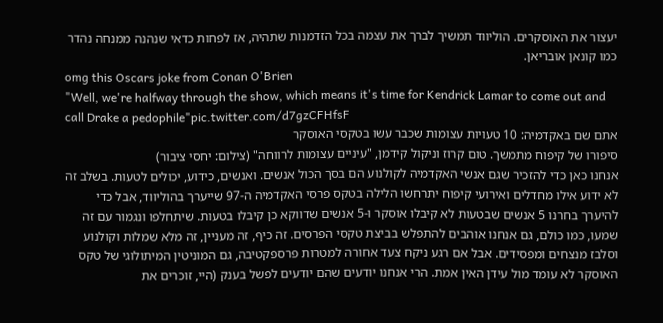יעצור את האוסקרים. הוליווד תמשיך לברך את עצמה בכל הזדמנות שתהיה, אז לפחות כדאי שנהנה ממנחה נהדר כמו קונאן אובריאן.
omg this Oscars joke from Conan O'Brien
"Well, we're halfway through the show, which means it's time for Kendrick Lamar to come out and call Drake a pedophile"pic.twitter.com/d7gzCFHfsF
אתם שם באקדמיה: 10 טעויות עצומות שכבר עשו בטקסי האוסקר
סיפורו של קיפוח מתמשך. טום קרוז וניקול קידמן, "עיניים עצומות לרווחה" (צילום: יחסי ציבור)
אנחנו כאן כדי להזכיר שגם אנשי האקדמיה לקולנוע הם בסך הכול אנשים. ואנשים, כידוע, יכולים לטעות. בשלב זה לא ידוע אילו מחדלים ואירועי קיפוח יתרחשו הלילה בטקס פרסי האקדמיה ה-97 שייערך בהוליווד, אבל כדי להיערך בחרנו 5 אנשים שבטעות לא קיבלו אוסקר ו-5 אנשים שדווקא כן קיבלו בטעות. שיתחלפו ונגמור עם זה
שמעו, כמו כולם, גם אנחנו אוהבים להתפלש בביצת טקסי הפרסים. זה כיף, זה מעניין, זה מלא שמלות וקולנוע וסלבז מנצחים ומפסידים. אבל אם רגע ניקח צעד אחורה למטרות פרספקטיבה, גם המוניטין המיתולוגי של טקס האוסקר לא עומד מול עידן האין אמת. הרי אנחנו יודעים שהם יודעים לפשל בענק (היי, זוכרים את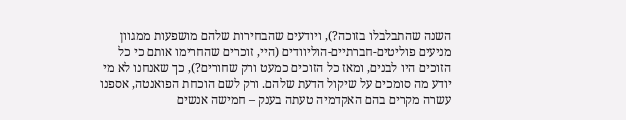השנה שהתבלבלו בזוכה?), ויודעים שהבחירות שלהם מושפעות ממגוון מניעים פוליטים-חברתיים-הוליוודים (היי, זוכרים שהחרימו אותם כי כל הזוכים היו לבנים, ומאז כל הזוכים כמעט ורק שחורים?), כך שאנחנו לא מי יודע מה סומכים על שיקול הדעת שלהם. ורק לשם הוכחת הפואנטה, אספנו עשרה מקרים בהם האקדמיה טעתה בענק – חמישה אנשים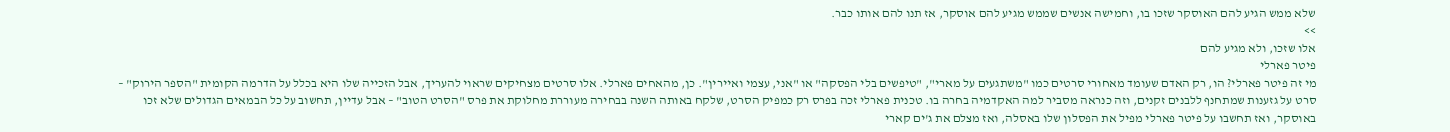שלא ממש הגיע להם האוסקר שזכו בו, וחמישה אנשים שממש מגיע להם אוסקר, אז תנו להם אותו כבר.
>>
אלו שזכו, ולא מגיע להם
פיטר פארלי
מי זה פיטר פארלי? הו, רק האדם שעומד מאחורי סרטים כמו "משתגעים על מארי", "טיפשים בלי הפסקה" או "אני, עצמי ואיירין". כן, מהאחים פארלי. אלו סרטים מצחיקים שראוי להעריך, אבל הזכייה שלו היא בכלל על הדרמה הקומית "הספר הירוק" – סרט על גזענות שמתחנף ללבנים זקנים, וזה כנראה מסביר למה האקדמיה בחרה בו. טכנית פארלי זכה בפרס רק כמפיק הסרט, שלקח באותה השנה בבחירה מעוררת מחלוקת את פרס "הסרט הטוב" – אבל עדיין, תחשוב על כל הבמאים הגדולים שלא זכו באוסקר, ואז תחשבו על פיטר פארלי מפיל את הפסלון שלו באסלה, ואז מצלם את ג'ים קארי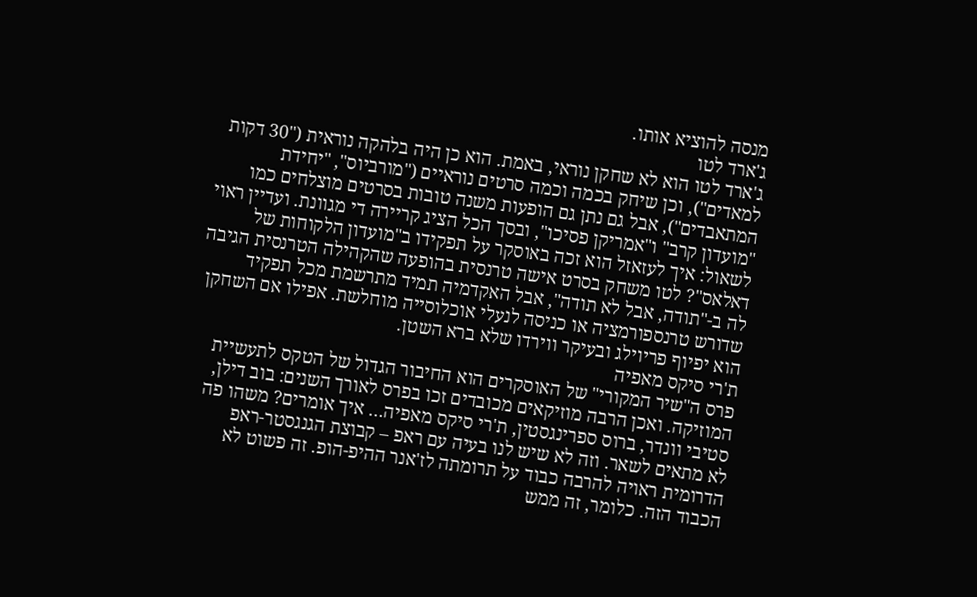מנסה להוציא אותו.
ג'ארד לטו
ג'ארד לטו הוא לא שחקן נוראי, באמת. הוא כן היה בלהקה נוראית ("30 דקות למאדים"), וכן שיחק בכמה וכמה סרטים נוראיים ("מורביוס", "יחידת המתאבדים"), אבל גם נתן גם הופעות משנה טובות בסרטים מוצלחים כמו "מועדון קרב" ו"אמריקן פסיכו", ובסך הכל הציג קריירה די מגוונת. ועדיין ראוי לשאול: איך לעזאזל הוא זכה באוסקר על תפקידו ב"מועדון הלקוחות של דאלאס"? לטו משחק בסרט אישה טרנסית בהופעה שהקהילה הטרנסית הגיבה לה ב-"תודה, אבל לא תודה", אבל האקדמיה תמיד מתרשמת מכל תפקיד שדורש טרנספורמציה או כניסה לנעלי אוכלוסייה מוחלשת. אפילו אם השחקן הוא יפיוף פריוילג ובעיקר ווירדו שלא ברא השטן.
ת'רי סיקס מאפיה
פרס ה"שיר המקורי" של האוסקרים הוא החיבור הגדול של הטקס לתעשיית המוזיקה. ואכן הרבה מוזיקאים מכובדים זכו בפרס לאורך השנים: בוב דילן, סטיבי וונדר, ברוס ספרינגסטין, ת'רי סיקס מאפיה… איך אומרים? משהו פה לא מתאים לשאר. וזה לא שיש לנו בעיה עם ראפ – קבוצת הגנגסטר-ראפ הדרומית ראויה להרבה כבוד על תרומתה לז'אנר ההיפ-הופ. זה פשוט לא הכבוד הזה. כלומר, זה ממש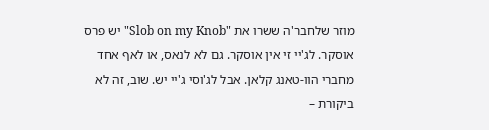מוזר שלחבר'ה ששרו את "Slob on my Knob" יש פרס אוסקר. לג'יי זי אין אוסקר. גם לא לנאס, או לאף אחד מחברי הוו-טאנג קלאן. אבל לג'וסי ג'יי יש. שוב, זה לא ביקורת –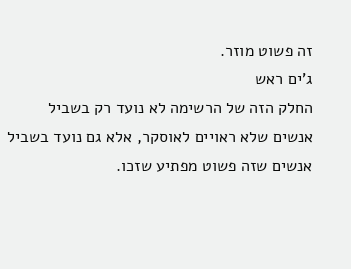זה פשוט מוזר.
ג'ים ראש
החלק הזה של הרשימה לא נועד רק בשביל אנשים שלא ראויים לאוסקר, אלא גם נועד בשביל אנשים שזה פשוט מפתיע שזכו.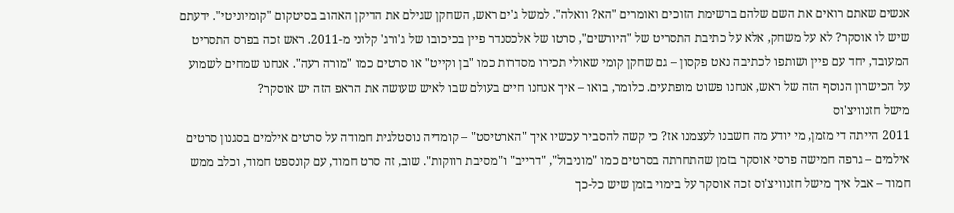אנשים שאתם רואים את השם שלהם ברשימת הזוכים ואומרים "הא? וואלה". למשל ג'ים ראש, השחקן שגילם את הדיקן האהוב בסיטקום "קומיוניטי". ידעתם שיש לו אוסקר? לא על משחק, אלא על כתיבת התסריט של "היורשים", סרטו של אלכסנדר פיין בכיכובו של ג'ורג' קלוני מ-2011. ראש זכה בפרס התסריט המעובד, יחד עם פיין ושותפו לכתיבה נאט פקסון – גם שחקן קומי שאולי תכירו מסדרות כמו "בן וקייט" או סרטים כמו "מורה רעה". אנחנו שמחים לשמוע על הכישרון הנוסף הזה של ראש, אנחנו פשוט מופתעים. כלומר, בואו – איך אנחנו חיים בעולם שבו לאיש שעושה את הראפ הזה יש אוסקר?
מישל חזנוויצ'וס
2011 הייתה די מזמן, מי יודע מה חשבנו לעצמנו אז? כי קשה להסביר עכשיו איך "הארטיסט" – קומדיה נוסטלגית חמודה על סרטים אילמים בסגנון סרטים אילמים – גרפה חמישה פרסי אוסקר בזמן שהתחרתה בסרטים כמו "מוניבול", "דרייב" ו"מסיבת רווקות". שוב, זה סרט חמוד, עם קונספט חמוד, וכלב ממש חמוד – אבל איך מישל חזנוויצ'וס זכה אוסקר על בימוי בזמן שיש כל-כך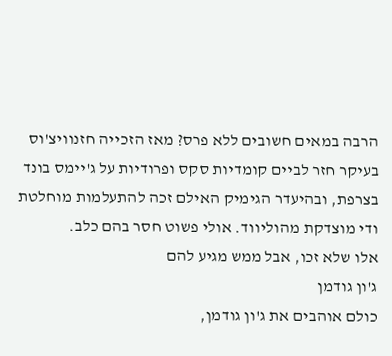הרבה במאים חשובים ללא פרס? מאז הזכייה חזנוויצ'וס בעיקר חזר לביים קומדיות סקס ופרודיות על ג'יימס בונד בצרפת, ובהיעדר הגימיק האילם זכה להתעלמות מוחלטת ודי מוצדקת מהוליווד. אולי פשוט חסר בהם כלב.
אלו שלא זכו, אבל ממש מגיע להם
ג'ון גודמן
כולם אוהבים את ג'ון גודמן,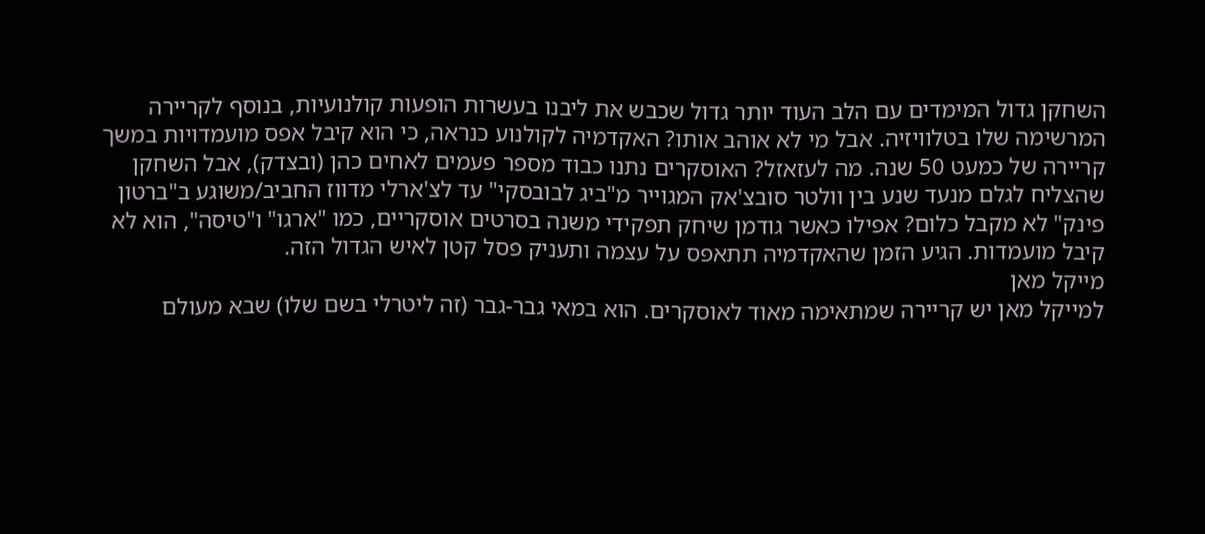השחקן גדול המימדים עם הלב העוד יותר גדול שכבש את ליבנו בעשרות הופעות קולנועיות, בנוסף לקריירה המרשימה שלו בטלוויזיה. אבל מי לא אוהב אותו? האקדמיה לקולנוע כנראה, כי הוא קיבל אפס מועמדויות במשך קריירה של כמעט 50 שנה. מה לעזאזל? האוסקרים נתנו כבוד מספר פעמים לאחים כהן (ובצדק), אבל השחקן שהצליח לגלם מנעד שנע בין וולטר סובצ'אק המגוייר מ"ביג לבובסקי" עד לצ'ארלי מדווז החביב/משוגע ב"ברטון פינק" לא מקבל כלום? אפילו כאשר גודמן שיחק תפקידי משנה בסרטים אוסקריים, כמו "ארגו" ו"טיסה", הוא לא קיבל מועמדות. הגיע הזמן שהאקדמיה תתאפס על עצמה ותעניק פסל קטן לאיש הגדול הזה.
מייקל מאן
למייקל מאן יש קריירה שמתאימה מאוד לאוסקרים. הוא במאי גבר-גבר (זה ליטרלי בשם שלו) שבא מעולם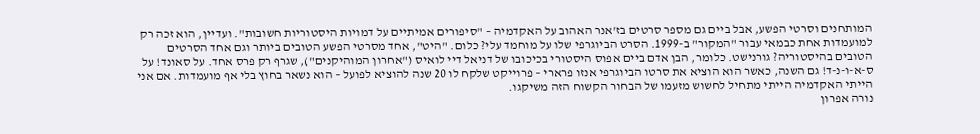המותחנים וסרטי הפשע, אבל ביים גם מספר סרטים בז'אנר האהוב על האקדמיה – "סיפורים אמיתיים על דמויות היסטוריות חשובות". ועדיין, הוא זכה רק למועמדות אחת כבמאי עבור "המקור" ב-1999. הסרט הביוגרפי שלו על מוחמד עלי? כלום. "היט", אחד מסרטי הפשע הטובים ביותר וגם אחד הסרטים הטובים בהיסטוריה? גורנישט. כלומר, הבן אדם ביים אפוס היסטורי בכיכובו של דניאל דיי לואיס ("אחרון המוהיקנים"), שגרף רק פרס אחד. על סאונד! על ס-א-ו-נ-ד! גם השנה, כאשר הוא הוציא את סרטו הביוגרפי אנזו פרארי – פרוייקט שלקח לו 20 שנה להוציא לפועל – הוא נשאר בחוץ בלי אף מועמדות. אם אני הייתי האקדמיה הייתי מתחיל לחשוש מזעמו של הבחור הקשוח הזה משיקגו.
נורה אפרון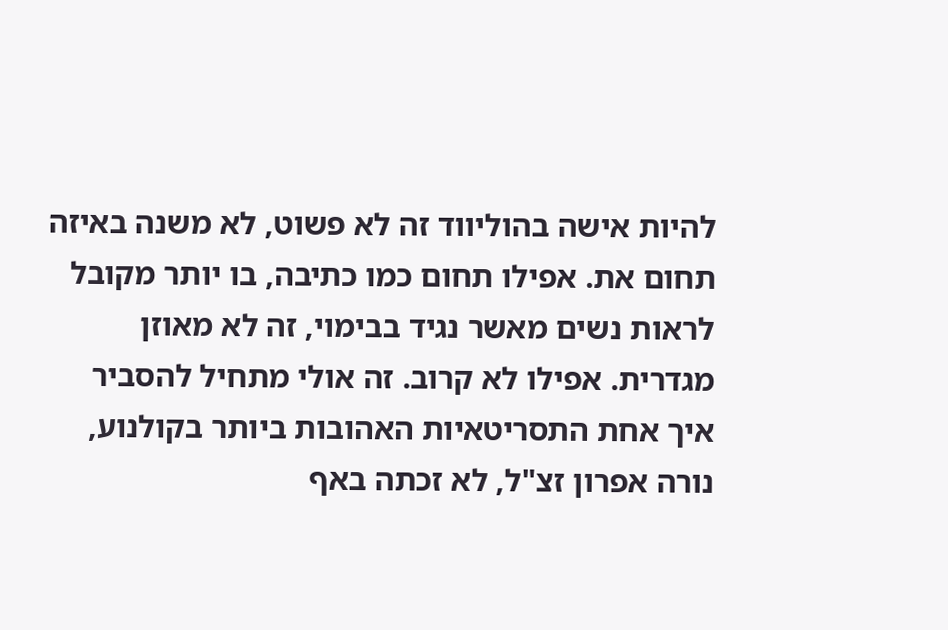להיות אישה בהוליווד זה לא פשוט, לא משנה באיזה תחום את. אפילו תחום כמו כתיבה, בו יותר מקובל לראות נשים מאשר נגיד בבימוי, זה לא מאוזן מגדרית. אפילו לא קרוב. זה אולי מתחיל להסביר איך אחת התסריטאיות האהובות ביותר בקולנוע, נורה אפרון זצ"ל, לא זכתה באף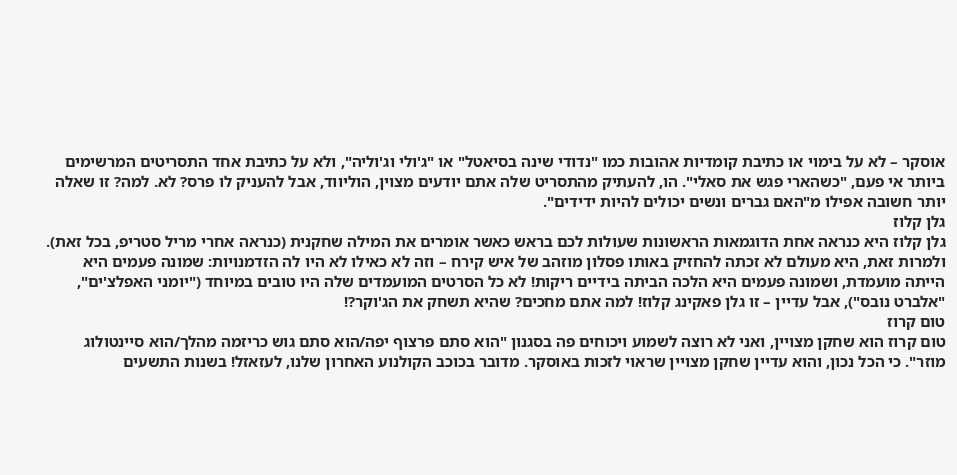אוסקר – לא על בימוי או כתיבת קומדיות אהובות כמו "נדודי שינה בסיאטל" או "ג'ולי וג'וליה", ולא על כתיבת אחד התסריטים המרשימים ביותר אי פעם, "כשהארי פגש את סאלי". הו, להעתיק מהתסריט שלה אתם יודעים מצוין, הוליווד, אבל להעניק לו פרס? לא. למה? זו שאלה יותר חשובה אפילו מ"האם גברים ונשים יכולים להיות ידידים".
גלן קלוז
גלן קלוז היא כנראה אחת הדוגמאות הראשונות שעולות לכם בראש כאשר אומרים את המילה שחקנית (כנראה אחרי מריל סטריפ, בכל זאת). ולמרות זאת, היא מעולם לא זכתה להחזיק באותו פסלון מוזהב של איש קירח – וזה לא כאילו לא היו לה הזדמנויות: שמונה פעמים היא הייתה מועמדת, ושמונה פעמים היא הלכה הביתה בידיים ריקות! לא כל הסרטים המועמדים שלה היו טובים במיוחד ("יומני האפלצ'ים", "אלברט נובס"), אבל עדיין – זו גלן פאקינג קלוז! למה אתם מחכים? שהיא תשחק את הג'וקר?!
טום קרוז
טום קרוז הוא שחקן מצויין, ואני לא רוצה לשמוע ויכוחים פה בסגנון "הוא סתם פרצוף יפה/הוא סתם גוש כריזמה מהלך/הוא סיינטולוג מוזר". כי הכל נכון, והוא עדיין שחקן מצויין שראוי לזכות באוסקר. מדובר בכוכב הקולנוע האחרון שלנו, לעזאזל! בשנות התשעים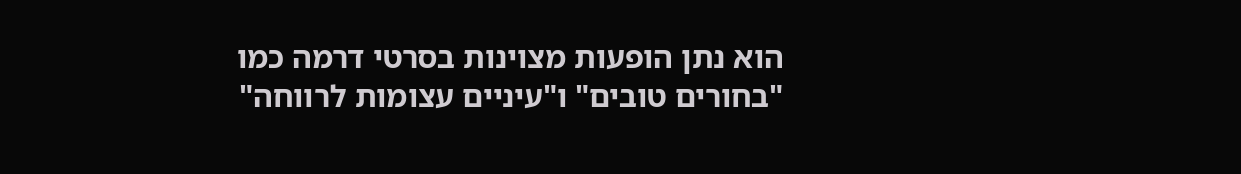הוא נתן הופעות מצוינות בסרטי דרמה כמו "בחורים טובים" ו"עיניים עצומות לרווחה"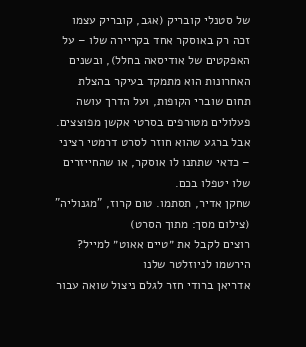של סטנלי קובריק (אגב, קובריק עצמו זכה רק באוסקר אחד בקריירה שלו – על האפקטים של אודיסאה בחלל), ובשנים האחרונות הוא מתמקד בעיקר בהצלת תחום שוברי הקופות, ועל הדרך עושה פעלולים מטורפים בסרטי אקשן מפוצצים. אבל ברגע שהוא חוזר לסרט דרמטי רציני – כדאי שתתנו לו אוסקר, או שהחייזרים שלו יטפלו בכם.
שחקן אדיר, תסתמו. טום קרוז, "מגנוליה" (צילום מסך: מתוך הסרט)
רוצים לקבל את ״טיים אאוט״ למייל? הירשמו לניוזלטר שלנו
אדריאן ברודי חזר לגלם ניצול שואה עבור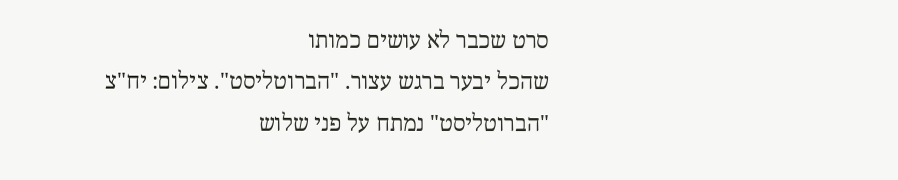סרט שכבר לא עושים כמותו
שהכל יבער ברגש עצור. "הברוטליסט". צילום: יח"צ
"הברוטליסט" נמתח על פני שלוש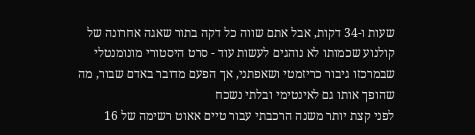שעות ו-34 דקות, אבל אתם שווה כל דקה בתור שאגה אחרונה של קולנוע שכמותו לא נוהגים לעשות עוד - סרט היסטורי מונומנטלי שבמרכזו גיבור כריזמטי ושאפתני, אך הפעם מדובר באדם שבור, מה שהופך אותו גם לאינטימי ובלתי נשכח
לפני קצת יותר משנה הרכבתי עבור טיים אאוט רשימה של 16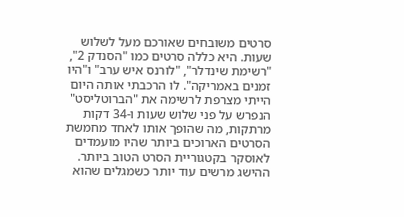סרטים משובחים שאורכם מעל לשלוש שעות. היא כללה סרטים כמו "הסנדק 2", "רשימת שינדלר", "לורנס איש ערב" ו"היו זמנים באמריקה". לו הרכבתי אותה היום הייתי מצרפת לרשימה את "הברוטליסט" הנפרש על פני שלוש שעות ו-34 דקות מרתקות, מה שהופך אותו לאחד מחמשת הסרטים הארוכים ביותר שהיו מועמדים לאוסקר בקטגוריית הסרט הטוב ביותר. ההישג מרשים עוד יותר כשמגלים שהוא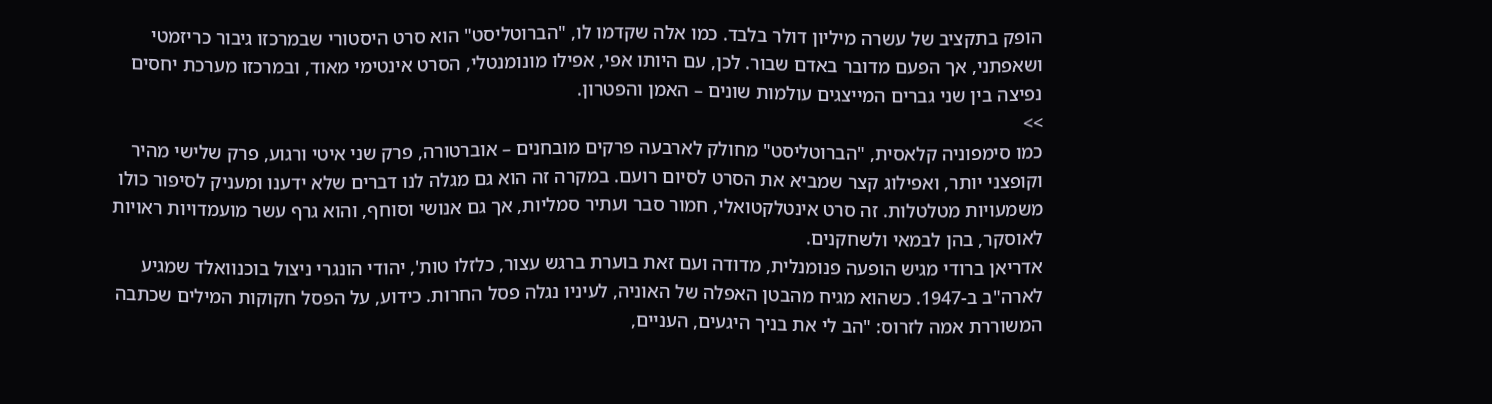הופק בתקציב של עשרה מיליון דולר בלבד. כמו אלה שקדמו לו, "הברוטליסט" הוא סרט היסטורי שבמרכזו גיבור כריזמטי ושאפתני, אך הפעם מדובר באדם שבור. לכן, עם היותו אפי, אפילו מונומנטלי, הסרט אינטימי מאוד, ובמרכזו מערכת יחסים נפיצה בין שני גברים המייצגים עולמות שונים – האמן והפטרון.
>>
כמו סימפוניה קלאסית, "הברוטליסט" מחולק לארבעה פרקים מובחנים – אוברטורה, פרק שני איטי ורגוע, פרק שלישי מהיר וקופצני יותר, ואפילוג קצר שמביא את הסרט לסיום רועם. במקרה זה הוא גם מגלה לנו דברים שלא ידענו ומעניק לסיפור כולו משמעויות מטלטלות. זה סרט אינטלקטואלי, חמור סבר ועתיר סמליות, אך גם אנושי וסוחף, והוא גרף עשר מועמדויות ראויות לאוסקר, בהן לבמאי ולשחקנים.
אדריאן ברודי מגיש הופעה פנומנלית, מדודה ועם זאת בוערת ברגש עצור, כלזלו טות', יהודי הונגרי ניצול בוכנוואלד שמגיע לארה"ב ב-1947. כשהוא מגיח מהבטן האפלה של האוניה, לעיניו נגלה פסל החרות. כידוע, על הפסל חקוקות המילים שכתבה המשוררת אמה לזרוס: "הב לי את בניך היגעים, העניים,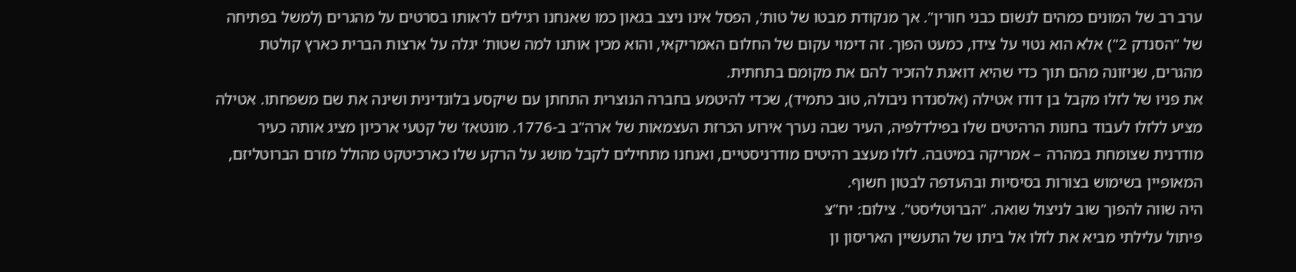ערב רב של המונים כמהים לנשום כבני חורין". אך מנקודת מבטו של טות', הפסל אינו ניצב בגאון כמו שאנחנו רגילים לראותו בסרטים על מהגרים (למשל בפתיחה של "הסנדק 2") אלא הוא נטוי על צידו, כמעט הפוך. זה דימוי עקום של החלום האמריקאי, והוא מכין אותנו למה שטות' יגלה על ארצות הברית כארץ קולטת מהגרים, שניזונה מהם תוך כדי שהיא דואגת להזכיר להם את מקומם בתחתית.
את פניו של לזלו מקבל בן דודו אטילה (אלסנדרו ניבולה, טוב כתמיד), שכדי להיטמע בחברה הנוצרית התחתן עם שיקסע בלונדינית ושינה את שם משפחתו. אטילה מציע ללזלו לעבוד בחנות הרהיטים שלו בפילדלפיה, העיר שבה נערך אירוע הכרזת העצמאות של ארה"ב ב-1776. מונטאז' של קטעי ארכיון מציג אותה כעיר מודרנית שצומחת במהרה – אמריקה במיטבה. לזלו מעצב רהיטים מודרניסטיים, ואנחנו מתחילים לקבל מושג על הרקע שלו כארכיטקט מהולל מזרם הברוטליזם, המאופיין בשימוש בצורות בסיסיות ובהעדפה לבטון חשוף.
היה שווה להפוך שוב לניצול שואה. "הברוטליסט". צילום: יח"צ
פיתול עלילתי מביא את לזלו אל ביתו של התעשיין האריסון ון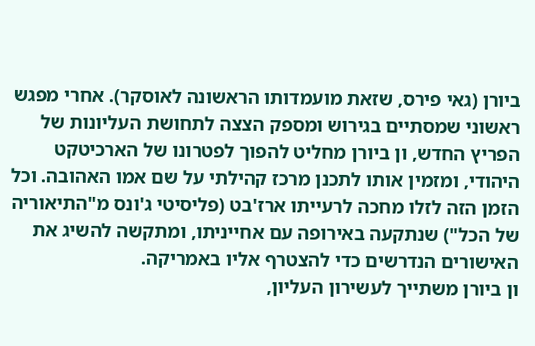ביורן (גאי פירס, שזאת מועמדותו הראשונה לאוסקר). אחרי מפגש ראשוני שמסתיים בגירוש ומספק הצצה לתחושת העליונות של הפריץ החדש, ון ביורן מחליט להפוך לפטרונו של הארכיטקט היהודי, ומזמין אותו לתכנן מרכז קהילתי על שם אמו האהובה. וכל הזמן הזה לזלו מחכה לרעייתו ארז'בט (פליסיטי ג'ונס מ"התיאוריה של הכל") שנתקעה באירופה עם אחייניתו, ומתקשה להשיג את האישורים הנדרשים כדי להצטרף אליו באמריקה.
ון ביורן משתייך לעשירון העליון,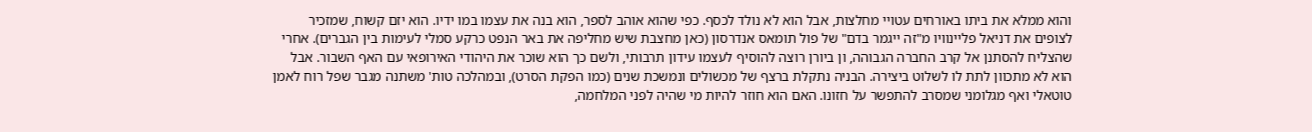והוא ממלא את ביתו באורחים עטויי מחלצות, אבל הוא לא נולד לכסף. כפי שהוא אוהב לספר, הוא בנה את עצמו במו ידיו. הוא יזם קשוח, שמזכיר לצופים את דניאל פליינוויו מ"זה ייגמר בדם" של פול תומאס אנדרסון (כאן מחצבת שיש מחליפה את באר הנפט כרקע סמלי לעימות בין הגברים). אחרי שהצליח להסתנן אל קרב החברה הגבוהה, ון ביורן רוצה להוסיף לעצמו עידון תרבותי, ולשם כך הוא שוכר את היהודי האירופאי עם האף השבור. אבל הוא לא מתכוון לתת לו לשלוט ביצירה. הבניה נתקלת ברצף של מכשולים ונמשכת שנים (כמו הפקת הסרט), ובמהלכה טות' משתנה מגבר שפל רוח לאמן טוטאלי ואף מגלומני שמסרב להתפשר על חזונו. האם הוא חוזר להיות מי שהיה לפני המלחמה,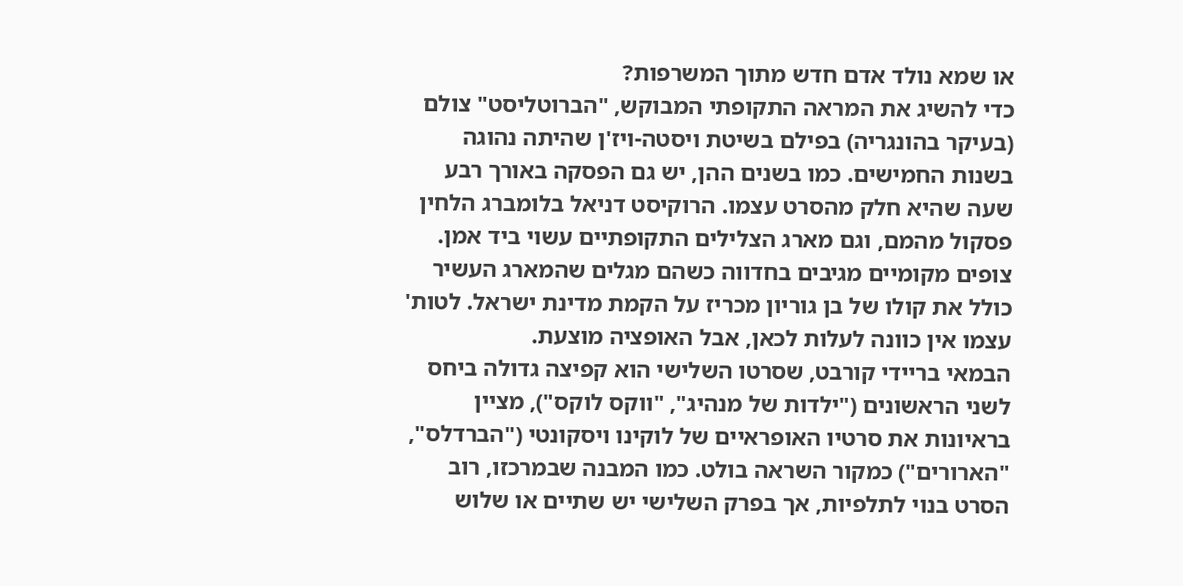או שמא נולד אדם חדש מתוך המשרפות?
כדי להשיג את המראה התקופתי המבוקש, "הברוטליסט" צולם (בעיקר בהונגריה) בפילם בשיטת ויסטה-ויז'ן שהיתה נהוגה בשנות החמישים. כמו בשנים ההן, יש גם הפסקה באורך רבע שעה שהיא חלק מהסרט עצמו. הרוקיסט דניאל בלומברג הלחין פסקול מהמם, וגם מארג הצלילים התקופתיים עשוי ביד אמן. צופים מקומיים מגיבים בחדווה כשהם מגלים שהמארג העשיר כולל את קולו של בן גוריון מכריז על הקמת מדינת ישראל. לטות' עצמו אין כוונה לעלות לכאן, אבל האופציה מוצעת.
הבמאי בריידי קורבט, שסרטו השלישי הוא קפיצה גדולה ביחס לשני הראשונים ("ילדות של מנהיג", "ווקס לוקס"), מציין בראיונות את סרטיו האופראיים של לוקינו ויסקונטי ("הברדלס", "הארורים") כמקור השראה בולט. כמו המבנה שבמרכזו, רוב הסרט בנוי לתלפיות, אך בפרק השלישי יש שתיים או שלוש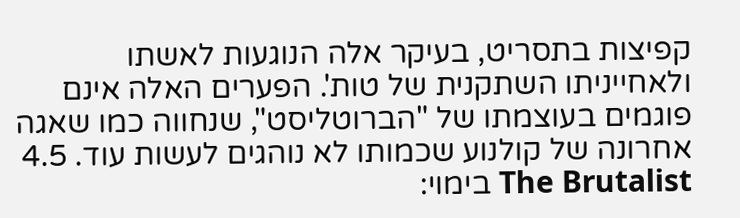קפיצות בתסריט, בעיקר אלה הנוגעות לאשתו ולאחייניתו השתקנית של טות'. הפערים האלה אינם פוגמים בעוצמתו של "הברוטליסט", שנחווה כמו שאגה אחרונה של קולנוע שכמותו לא נוהגים לעשות עוד. 4.5 The Brutalist בימוי: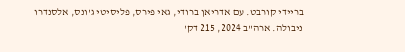בריידי קורבט. עם אדריאן ברודי, גאי פירס, פליסיטי ג'ונס, אלסנדרו ניבולה. ארה"ב 2024, 215 דק'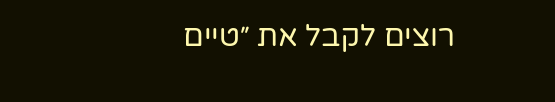רוצים לקבל את ״טיים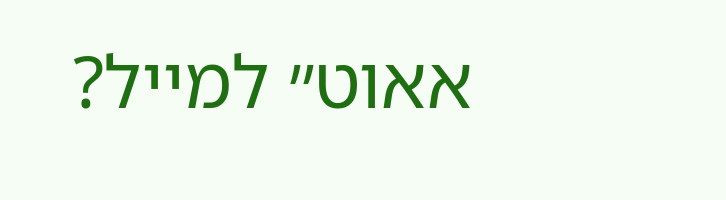אאוט״ למייל?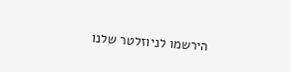הירשמו לניוזלטר שלנו